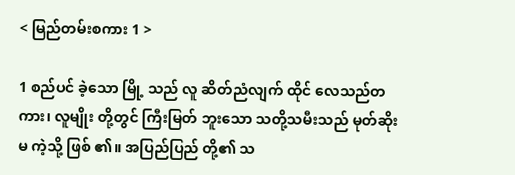< မြည်တမ်းစကား 1 >

1 စည်ပင် ခဲ့သော မြို့ သည် လူ ဆိတ်ညံလျက် ထိုင် လေသည်တကား၊ လူမျိုး တို့တွင် ကြီးမြတ် ဘူးသော သတို့သမီးသည် မုတ်ဆိုးမ ကဲ့သို့ ဖြစ် ၏။ အပြည်ပြည် တို့၏ သ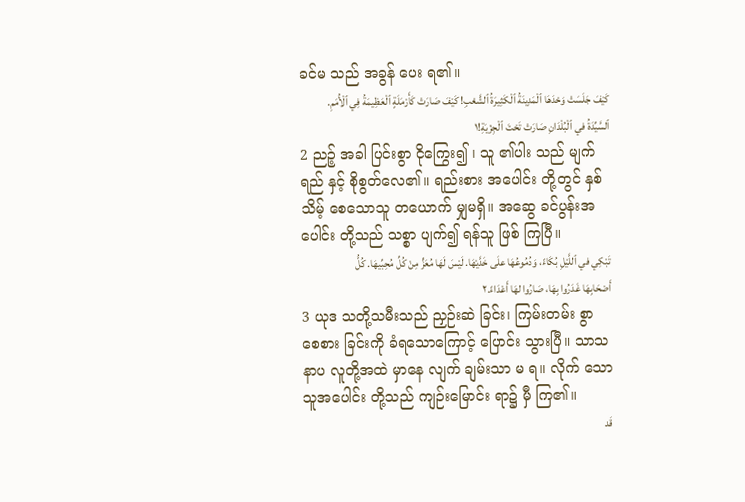ခင်မ သည် အခွန် ပေး ရ၏။
كَيْفَ جَلَسَتْ وَحْدَهَا ٱلْمَدِينَةُ ٱلْكَثِيرَةُ ٱلشَّعْبِ! كَيْفَ صَارَتْ كَأَرْمَلَةٍ ٱلْعَظِيمَةُ فِي ٱلْأُمَمِ. ٱلسَّيِّدَةُ في ٱلْبُلْدَانِ صَارَتْ تَحْتَ ٱلْجِزْيَةِ!١
2 ညဉ့် အခါ ပြင်းစွာ ငိုကြွေး၍ ၊ သူ ၏ပါး သည် မျက်ရည် နှင့် စိုစွတ်လေ၏။ ရည်းစား အပေါင်း တို့တွင် နှစ်သိမ့် စေသောသူ တယောက် မျှမရှိ။ အဆွေ ခင်ပွန်းအပေါင်း တို့သည် သစ္စာ ပျက်၍ ရန်သူ ဖြစ် ကြပြီ။
تَبْكِي في ٱللَّيْلِ بُكَاءً، وَدُمُوعُهَا علَى خَدَّيْهَا. لَيْسَ لَهَا مُعَزٍّ مِنْ كُلِّ مُحِبِّيهَا. كُلُّ أَصْحَابِهَا غَدَرُوا بِهَا، صَارُوا لهَا أَعْدَاءً.٢
3 ယုဒ သတို့သမီးသည် ညှဉ်းဆဲ ခြင်း၊ ကြမ်းတမ်း စွာ စေစား ခြင်းကို ခံရသောကြောင့် ပြောင်း သွားပြီ။ သာသနာပ လူတို့အထဲ မှာနေ လျက် ချမ်းသာ မ ရ။ လိုက် သော သူအပေါင်း တို့သည် ကျဉ်းမြောင်း ရာ၌ မှီ ကြ၏။
قَد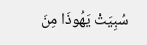سُبِيَتْ يَهُوذَا مِنَ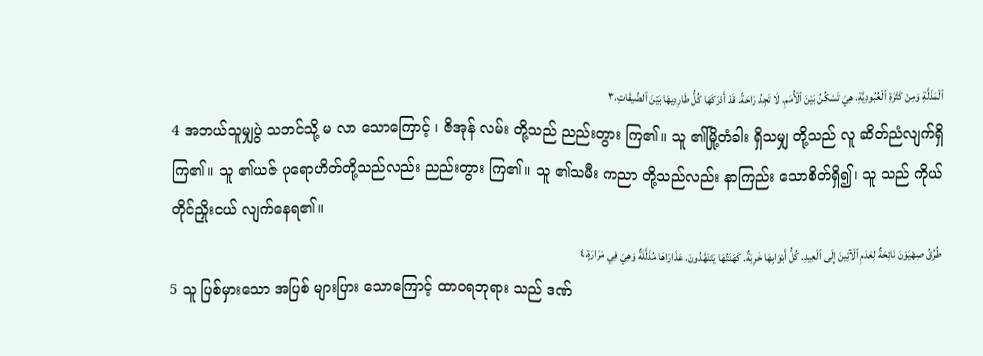ٱلْمَذَلَّةِ وَمِنْ كَثْرَةِ ٱلْعُبُودِيَّةِ. هِيَ تَسْكُنُ بَيْنَ ٱلْأُمَمِ. لَا تَجِدُ رَاحَةً. قَدْ أَدْرَكَهَا كُلُّ طَارِدِيهَا بَيْنَ ٱلضِّيقَاتِ.٣
4 အဘယ်သူမျှပွဲ သဘင်သို့ မ လာ သောကြောင့် ၊ ဇိအုန် လမ်း တို့သည် ညည်းတွား ကြ၏။ သူ ၏မြို့တံခါး ရှိသမျှ တို့သည် လူ ဆိတ်ညံလျက်ရှိကြ၏။ သူ ၏ယဇ် ပုရောဟိတ်တို့သည်လည်း ညည်းတွား ကြ၏။ သူ ၏သမီး ကညာ တို့သည်လည်း နာကြည်း သောစိတ်ရှိ၍၊ သူ သည် ကိုယ်တိုင်ညှိုးငယ် လျက်နေရ၏။
طُرُقُ صِهْيَوْنَ نَائِحَةٌ لِعَدَمِ ٱلْآتِينَ إِلَى ٱلْعِيدِ. كُلُّ أَبْوَابِهَا خَرِبَةٌ. كَهَنَتُهَا يَتَنَهَّدُونَ. عَذَارَاهَا مُذَلَّلَةٌ وَهِيَ فِي مَرَارَةٍ.٤
5 သူ ပြစ်မှားသော အပြစ် များပြား သောကြောင့် ထာဝရဘုရား သည် ဒဏ်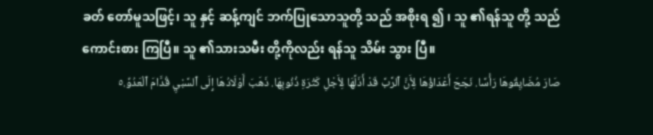ခတ် တော်မူသဖြင့်၊ သူ နှင့် ဆန့်ကျင် ဘက်ပြုသောသူတို့ သည် အစိုးရ ၍ ၊ သူ ၏ရန်သူ တို့ သည်ကောင်းစား ကြပြီ။ သူ ၏သားသမီး တို့ကိုလည်း ရန်သူ သိမ်း သွား ပြီ။
صَارَ مُضَايِقُوهَا رَأْسًا. نَجَحَ أَعْدَاؤُهَا لِأَنَّ ٱلرَّبَّ قَدْ أَذَلَّهَا لِأَجْلِ كَثْرَةِ ذُنُوبِهَا. ذَهَبَ أَوْلَادُهَا إِلَى ٱلسَّبْيِ قُدَّامَ ٱلْعَدُوِّ.٥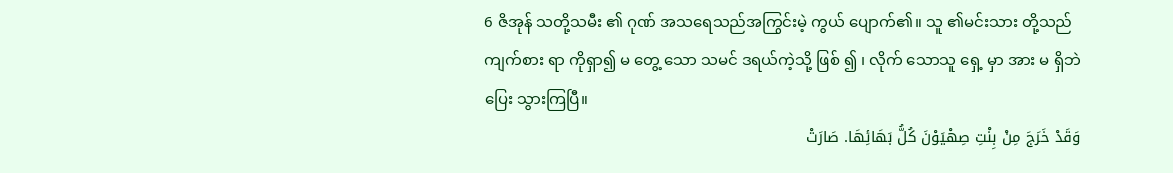6 ဇိအုန် သတို့သမီး ၏ ဂုဏ် အသရေသည်အကြွင်းမဲ့ ကွယ် ပျောက်၏။ သူ ၏မင်းသား တို့သည် ကျက်စား ရာ ကိုရှာ၍ မ တွေ့ သော သမင် ဒရယ်ကဲ့သို့ ဖြစ် ၍ ၊ လိုက် သောသူ ရှေ့ မှာ အား မ ရှိဘဲ ပြေး သွားကြပြီ။
وَقَدْ خَرَجَ مِنْ بِنْتِ صِهْيَوْنَ كُلُّ بَهَائِهَا. صَارَتْ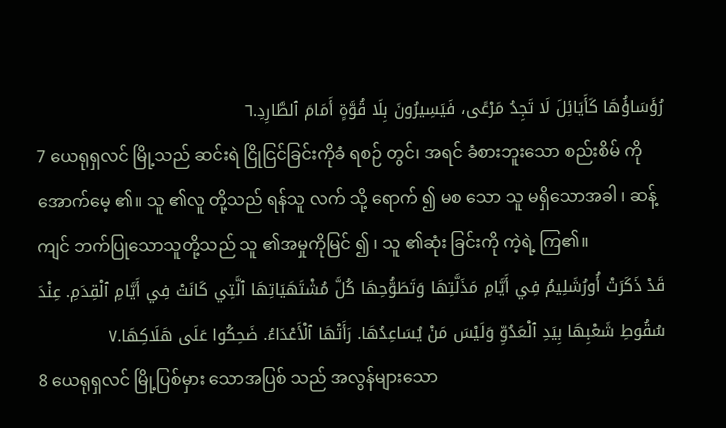رُؤَسَاؤُهَا كَأَيَائِلَ لَا تَجِدُ مَرْعًى، فَيَسِيرُونَ بِلَا قُوَّةٍ أَمَامَ ٱلطَّارِدِ.٦
7 ယေရုရှလင် မြို့သည် ဆင်းရဲ ငြိုငြင်ခြင်းကိုခံ ရစဉ် တွင်၊ အရင် ခံစားဘူးသော စည်းစိမ် ကို အောက်မေ့ ၏။ သူ ၏လူ တို့သည် ရန်သူ လက် သို့ ရောက် ၍ မစ သော သူ မရှိသောအခါ ၊ ဆန့်ကျင် ဘက်ပြုသောသူတို့သည် သူ ၏အမှုကိုမြင် ၍ ၊ သူ ၏ဆုံး ခြင်းကို ကဲ့ရဲ့ ကြ၏။
قَدْ ذَكَرَتْ أُورُشَلِيمُ فِي أَيَّامِ مَذَلَّتِهَا وَتَطَوُّحِهَا كُلَّ مُشْتَهَيَاتِهَا ٱلَّتِي كَانَتْ فِي أَيَّامِ ٱلْقِدَمِ. عِنْدَ سُقُوطِ شَعْبِهَا بِيَدِ ٱلْعَدُوِّ وَلَيْسَ مَنْ يُسَاعِدُهَا. رَأَتْهَا ٱلْأَعْدَاءُ. ضَحِكُوا عَلَى هَلَاكِهَا.٧
8 ယေရုရှလင် မြို့ပြစ်မှား သောအပြစ် သည် အလွန်များသော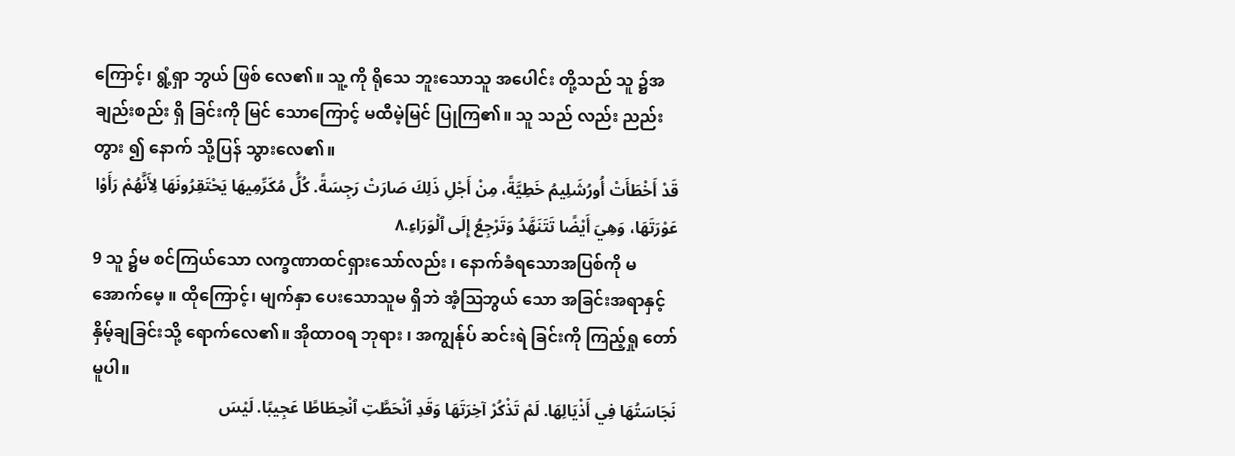ကြောင့်၊ ရွံ့ရှာ ဘွယ် ဖြစ် လေ၏။ သူ့ ကို ရိုသေ ဘူးသောသူ အပေါင်း တို့သည် သူ ၌အချည်းစည်း ရှိ ခြင်းကို မြင် သောကြောင့် မထီမဲ့မြင် ပြုကြ၏။ သူ သည် လည်း ညည်းတွား ၍ နောက် သို့ပြန် သွားလေ၏။
قَدْ أَخْطَأَتْ أُورُشَلِيمُ خَطِيَّةً، مِنْ أَجْلِ ذَلِكَ صَارَتْ رَجِسَةً. كُلُّ مُكَرِّمِيهَا يَحْتَقِرُونَهَا لِأَنَّهُمْ رَأَوْا عَوْرَتَهَا، وَهِيَ أَيْضًا تَتَنَهَّدُ وَتَرْجِعُ إِلَى ٱلْوَرَاءِ.٨
9 သူ ၌မ စင်ကြယ်သော လက္ခဏာထင်ရှားသော်လည်း ၊ နောက်ခံရသောအပြစ်ကို မ အောက်မေ့ ။ ထိုကြောင့်၊ မျက်နှာ ပေးသောသူမ ရှိဘဲ အံ့ဩဘွယ် သော အခြင်းအရာနှင့် နှိမ့်ချခြင်းသို့ ရောက်လေ၏။ အိုထာဝရ ဘုရား ၊ အကျွန်ုပ် ဆင်းရဲ ခြင်းကို ကြည့်ရှု တော်မူပါ။
نَجَاسَتُهَا فِي أَذْيَالِهَا. لَمْ تَذْكُرْ آخِرَتَهَا وَقَدِ ٱنْحَطَّتِ ٱنْحِطَاطًا عَجِيبًا. لَيْسَ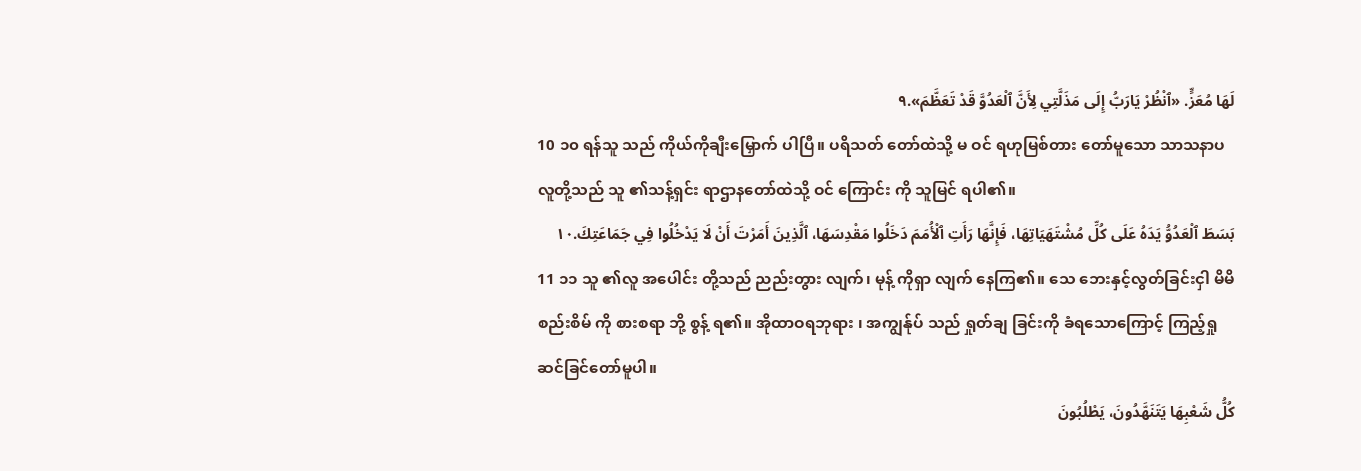لَهَا مُعَزٍّ. «ٱنْظُرْ يَارَبُّ إِلَى مَذَلَّتِي لِأَنَّ ٱلْعَدُوَّ قَدْ تَعَظَّمَ».٩
10 ၁၀ ရန်သူ သည် ကိုယ်ကိုချီးမြှောက် ပါပြီ။ ပရိသတ် တော်ထဲသို့ မ ဝင် ရဟုမြစ်တား တော်မူသော သာသနာပ လူတို့သည် သူ ၏သန့်ရှင်း ရာဌာနတော်ထဲသို့ ဝင် ကြောင်း ကို သူမြင် ရပါ၏။
بَسَطَ ٱلْعَدُوُّ يَدَهُ عَلَى كُلِّ مُشْتَهَيَاتِهَا، فَإِنَّهَا رَأَتِ ٱلْأُمَمَ دَخَلُوا مَقْدِسَهَا، ٱلَّذِينَ أَمَرْتَ أَنْ لَا يَدْخُلُوا فِي جَمَاعَتِكَ.١٠
11 ၁၁ သူ ၏လူ အပေါင်း တို့သည် ညည်းတွား လျက်၊ မုန့် ကိုရှာ လျက် နေကြ၏။ သေ ဘေးနှင့်လွတ်ခြင်းငှါ မိမိ စည်းစိမ် ကို စားစရာ ဘို့ စွန့် ရ၏။ အိုထာဝရဘုရား ၊ အကျွန်ုပ် သည် ရှုတ်ချ ခြင်းကို ခံရသောကြောင့် ကြည့်ရှု ဆင်ခြင်တော်မူပါ။
كُلُّ شَعْبِهَا يَتَنَهَّدُونَ، يَطْلُبُونَ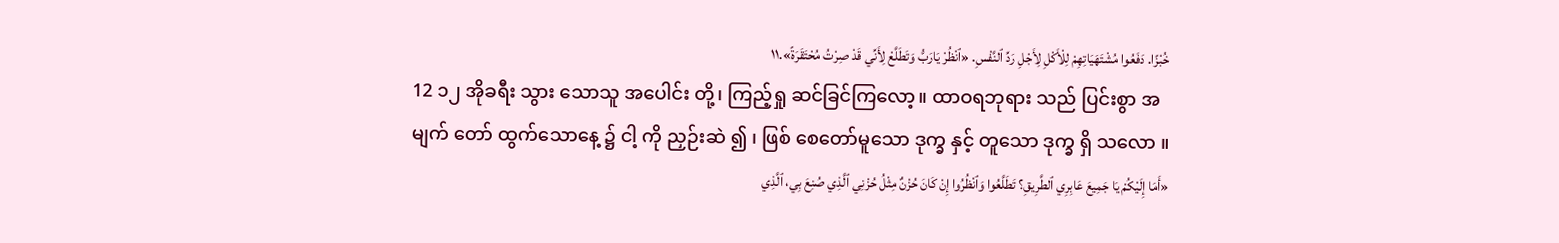خُبْزًا. دَفَعُوا مُشْتَهَيَاتِهِمْ لِلْأَكْلِ لِأَجْلِ رَدِّ ٱلنَّفْسِ. «ٱنْظُرْ يَارَبُّ وَتَطَلَّعْ لِأَنِّي قَدْ صِرْتُ مُحْتَقَرَةً».١١
12 ၁၂ အိုခရီး သွား သောသူ အပေါင်း တို့၊ ကြည့်ရှု ဆင်ခြင်ကြလော့။ ထာဝရဘုရား သည် ပြင်းစွာ အမျက် တော် ထွက်သောနေ့ ၌ ငါ့ ကို ညှဉ်းဆဲ ၍ ၊ ဖြစ် စေတော်မူသော ဒုက္ခ နှင့် တူသော ဒုက္ခ ရှိ သလော ။
«أَمَا إِلَيْكُمْ يَا جَمِيعَ عَابِرِي ٱلطَّرِيقِ؟ تَطَلَّعُوا وَٱنْظُرُوا إِنْ كَانَ حُزْنٌ مِثْلُ حُزْنِي ٱلَّذِي صُنِعَ بِي، ٱلَّذِي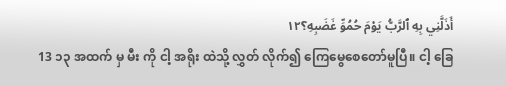أَذَلَّنِي بِهِ ٱلرَّبُّ يَوْمَ حُمُوِّ غَضَبِهِ؟١٢
13 ၁၃ အထက် မှ မီး ကို ငါ့ အရိုး ထဲသို့ လွှတ် လိုက်၍ ကြေမွေစေတော်မူပြီ။ ငါ့ ခြေ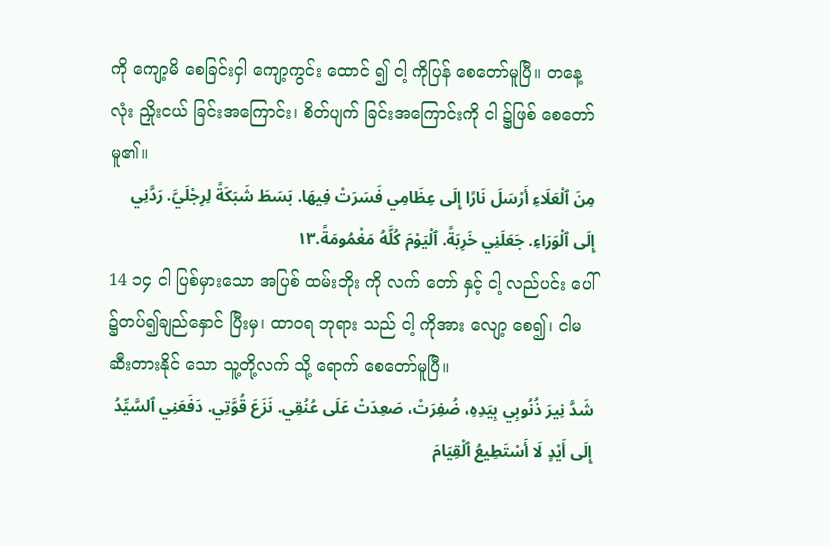ကို ကျော့မိ စေခြင်းငှါ ကျော့ကွင်း ထောင် ၍ ငါ့ ကိုပြန် စေတော်မူပြီ။ တနေ့လုံး ညှိုးငယ် ခြင်းအကြောင်း၊ စိတ်ပျက် ခြင်းအကြောင်းကို ငါ ၌ဖြစ် စေတော်မူ၏။
مِنَ ٱلْعَلَاءِ أَرْسَلَ نَارًا إِلَى عِظَامِي فَسَرَتْ فِيهَا. بَسَطَ شَبَكَةً لِرِجْلَيَّ. رَدَّنِي إِلَى ٱلْوَرَاءِ. جَعَلَنِي خَرِبَةً. ٱلْيَوْمَ كُلَّهُ مَغْمُومَةً.١٣
14 ၁၄ ငါ ပြစ်မှားသော အပြစ် ထမ်းဘိုး ကို လက် တော် နှင့် ငါ့ လည်ပင်း ပေါ် ၌တပ်၍ချည်နှောင် ပြီးမှ၊ ထာဝရ ဘုရား သည် ငါ့ ကိုအား လျော့ စေ၍၊ ငါမ ဆီးတားနိုင် သော သူ့တို့လက် သို့ ရောက် စေတော်မူပြီ။
شَدَّ نِيرَ ذُنُوبِي بِيَدِهِ، ضُفِرَتْ، صَعِدَتْ عَلَى عُنُقِي. نَزَعَ قُوَّتِي. دَفَعَنِي ٱلسَّيِّدُ إِلَى أَيْدٍ لَا أَسْتَطِيعُ ٱلْقِيَامَ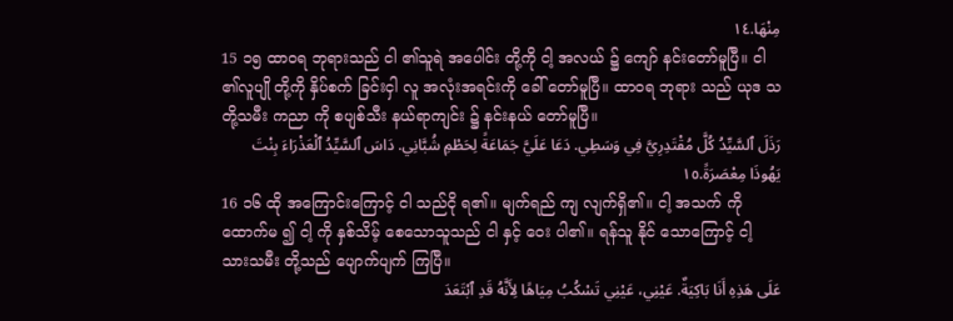مِنْهَا.١٤
15 ၁၅ ထာဝရ ဘုရားသည် ငါ ၏သူရဲ အပေါင်း တို့ကို ငါ့ အလယ် ၌ ကျော် နင်းတော်မူပြီ။ ငါ ၏လူပျို တို့ကို နှိပ်စက် ခြင်းငှါ လူ အလုံးအရင်းကို ခေါ် တော်မူပြီ။ ထာဝရ ဘုရား သည် ယုဒ သတို့သမီး ကညာ ကို စပျစ်သီး နယ်ရာကျင်း ၌ နင်းနယ် တော်မူပြီ။
رَذَلَ ٱلسَّيِّدُ كُلَّ مُقْتَدِرِيَّ فِي وَسَطِي. دَعَا عَلَيَّ جَمَاعَةً لِحَطْمِ شُبَّانِي. دَاسَ ٱلسَّيِّدُ ٱلْعَذْرَاءَ بِنْتَ يَهُوذَا مِعْصَرَةً.١٥
16 ၁၆ ထို အကြောင်းကြောင့် ငါ သည်ငို ရ၏။ မျက်ရည် ကျ လျက်ရှိ၏။ ငါ့ အသက် ကို ထောက်မ ၍ ငါ့ ကို နှစ်သိမ့် စေသောသူသည် ငါ နှင့် ဝေး ပါ၏။ ရန်သူ နိုင် သောကြောင့် ငါ့ သားသမီး တို့သည် ပျောက်ပျက် ကြပြီ။
عَلَى هَذِهِ أَنَا بَاكِيَةٌ. عَيْنِي، عَيْنِي تَسْكُبُ مِيَاهًا لِأَنَّهُ قَدِ ٱبْتَعَدَ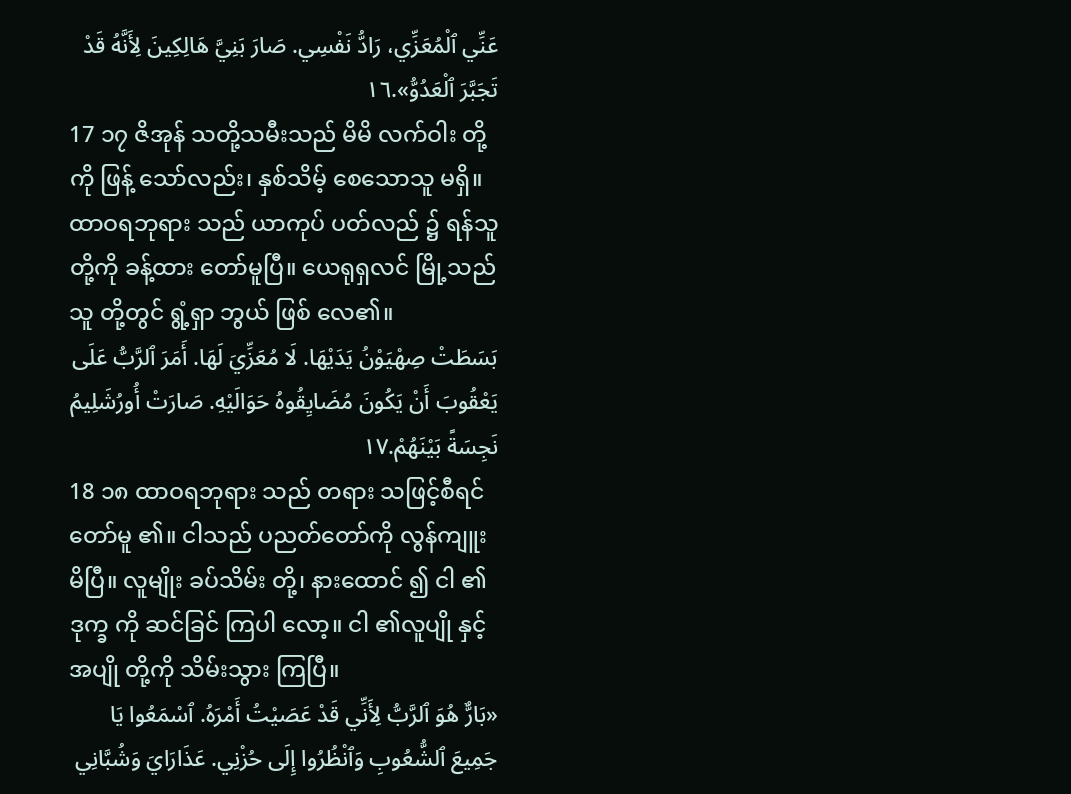عَنِّي ٱلْمُعَزِّي، رَادُّ نَفْسِي. صَارَ بَنِيَّ هَالِكِينَ لِأَنَّهُ قَدْ تَجَبَّرَ ٱلْعَدُوُّ».١٦
17 ၁၇ ဇိအုန် သတို့သမီးသည် မိမိ လက်ဝါး တို့ကို ဖြန့် သော်လည်း၊ နှစ်သိမ့် စေသောသူ မရှိ။ ထာဝရဘုရား သည် ယာကုပ် ပတ်လည် ၌ ရန်သူ တို့ကို ခန့်ထား တော်မူပြီ။ ယေရုရှလင် မြို့သည် သူ တို့တွင် ရွံ့ရှာ ဘွယ် ဖြစ် လေ၏။
بَسَطَتْ صِهْيَوْنُ يَدَيْهَا. لَا مُعَزِّيَ لَهَا. أَمَرَ ٱلرَّبُّ عَلَى يَعْقُوبَ أَنْ يَكُونَ مُضَايِقُوهُ حَوَالَيْهِ. صَارَتْ أُورُشَلِيمُ نَجِسَةً بَيْنَهُمْ.١٧
18 ၁၈ ထာဝရဘုရား သည် တရား သဖြင့်စီရင် တော်မူ ၏။ ငါသည် ပညတ်တော်ကို လွန်ကျူး မိပြီ။ လူမျိုး ခပ်သိမ်း တို့၊ နားထောင် ၍ ငါ ၏ဒုက္ခ ကို ဆင်ခြင် ကြပါ လော့။ ငါ ၏လူပျို နှင့် အပျို တို့ကို သိမ်းသွား ကြပြီ။
«بَارٌّ هُوَ ٱلرَّبُّ لِأَنِّي قَدْ عَصَيْتُ أَمْرَهُ. ٱسْمَعُوا يَا جَمِيعَ ٱلشُّعُوبِ وَٱنْظُرُوا إِلَى حُزْنِي. عَذَارَايَ وَشُبَّانِي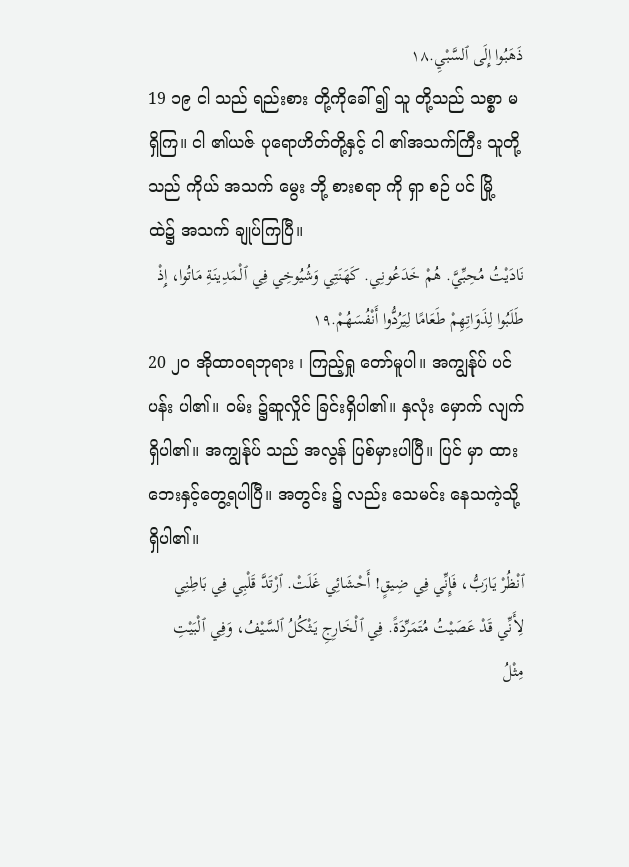ذَهَبُوا إِلَى ٱلسَّبْيِ.١٨
19 ၁၉ ငါ သည် ရည်းစား တို့ကိုခေါ် ၍ သူ တို့သည် သစ္စာ မရှိကြ။ ငါ ၏ယဇ် ပုရောဟိတ်တို့နှင့် ငါ ၏အသက်ကြီး သူတို့သည် ကိုယ် အသက် မွေး ဘို့ စားစရာ ကို ရှာ စဉ် ပင် မြို့ ထဲ၌ အသက် ချုပ်ကြပြီ။
نَادَيْتُ مُحِبِّيَّ. هُمْ خَدَعُونِي. كَهَنَتِي وَشُيُوخِي فِي ٱلْمَدِينَةِ مَاتُوا، إِذْ طَلَبُوا لِذَوَاتِهِمْ طَعَامًا لِيَرُدُّوا أَنْفُسَهُمْ.١٩
20 ၂၀ အိုထာဝရဘုရား ၊ ကြည့်ရှု တော်မူပါ။ အကျွန်ုပ် ပင်ပန်း ပါ၏။ ဝမ်း ၌ဆူလှိုင် ခြင်းရှိပါ၏။ နှလုံး မှောက် လျက် ရှိပါ၏။ အကျွန်ုပ် သည် အလွန် ပြစ်မှားပါပြီ။ ပြင် မှာ ထား ဘေးနှင့်တွေ့ရပါပြီ။ အတွင်း ၌ လည်း သေမင်း နေသကဲ့သို့ ရှိပါ၏။
ٱنْظُرْ يَارَبُّ، فَإِنِّي فِي ضِيقٍ! أَحْشَائِي غَلَتْ. ٱرْتَدَّ قَلْبِي فِي بَاطِنِي لِأَنِّي قَدْ عَصَيْتُ مُتَمَرِّدَةً. فِي ٱلْخَارِجِ يَثْكُلُ ٱلسَّيْفُ، وَفِي ٱلْبَيْتِ مِثْلُ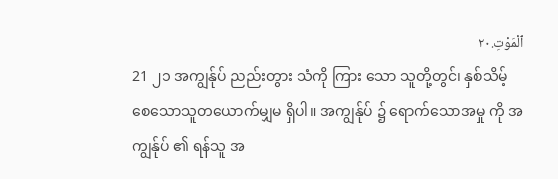ٱلْمَوْتِ.٢٠
21 ၂၁ အကျွန်ုပ် ညည်းတွား သံကို ကြား သော သူတို့တွင်၊ နှစ်သိမ့် စေသောသူတယောက်မျှမ ရှိပါ။ အကျွန်ုပ် ၌ ရောက်သောအမှု ကို အကျွန်ုပ် ၏ ရန်သူ အ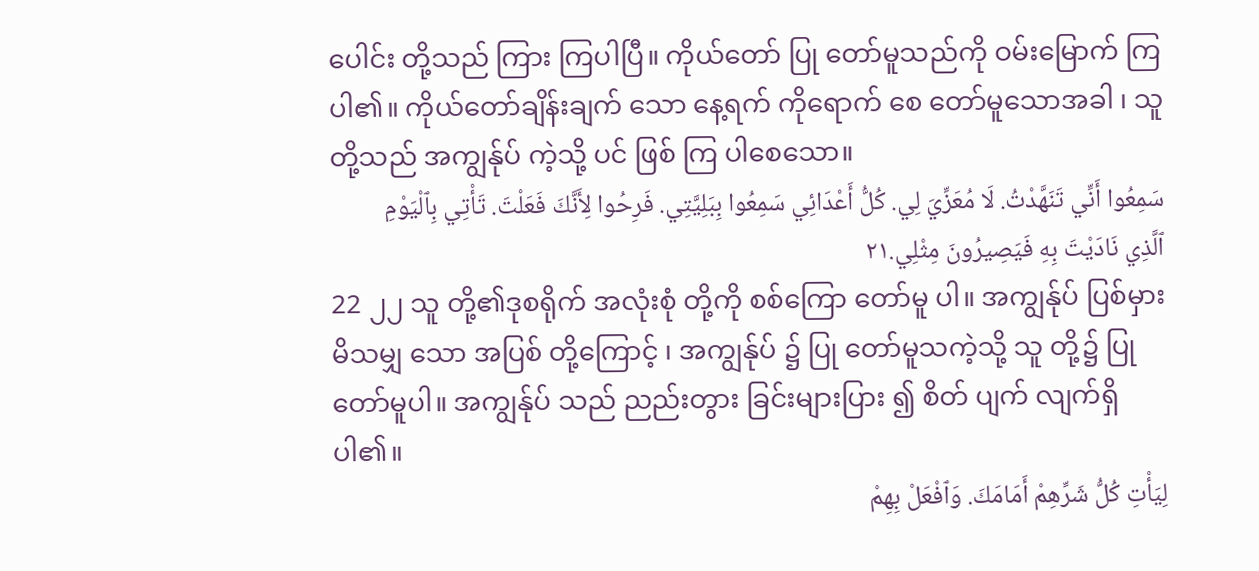ပေါင်း တို့သည် ကြား ကြပါပြီ။ ကိုယ်တော် ပြု တော်မူသည်ကို ဝမ်းမြောက် ကြပါ၏။ ကိုယ်တော်ချိန်းချက် သော နေ့ရက် ကိုရောက် စေ တော်မူသောအခါ ၊ သူတို့သည် အကျွန်ုပ် ကဲ့သို့ ပင် ဖြစ် ကြ ပါစေသော။
سَمِعُوا أَنِّي تَنَهَّدْتُ. لَا مُعَزِّيَ لِي. كُلُّ أَعْدَائِي سَمِعُوا بِبَلِيَّتِي. فَرِحُوا لِأَنَّكَ فَعَلْتَ. تَأْتِي بِٱلْيَوْمِ ٱلَّذِي نَادَيْتَ بِهِ فَيَصِيرُونَ مِثْلِي.٢١
22 ၂၂ သူ တို့၏ဒုစရိုက် အလုံးစုံ တို့ကို စစ်ကြော တော်မူ ပါ။ အကျွန်ုပ် ပြစ်မှားမိသမျှ သော အပြစ် တို့ကြောင့် ၊ အကျွန်ုပ် ၌ ပြု တော်မူသကဲ့သို့ သူ တို့၌ ပြု တော်မူပါ။ အကျွန်ုပ် သည် ညည်းတွား ခြင်းများပြား ၍ စိတ် ပျက် လျက်ရှိပါ၏။
لِيَأْتِ كُلُّ شَرِّهِمْ أَمَامَكَ. وَٱفْعَلْ بِهِمْ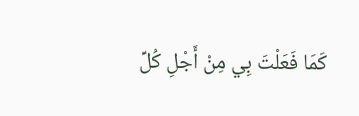كَمَا فَعَلْتَ بِي مِنْ أَجْلِ كُلِّ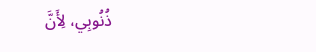ذُنُوبِي، لِأَنَّ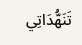تَنَهُّدَاتِي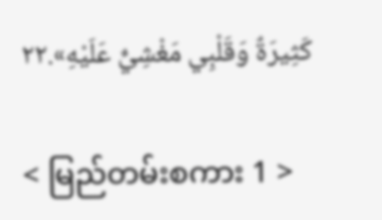كَثِيرَةٌ وَقَلْبِي مَغْشِيٌّ عَلَيْهِ».٢٢

< မြည်တမ်းစကား 1 >